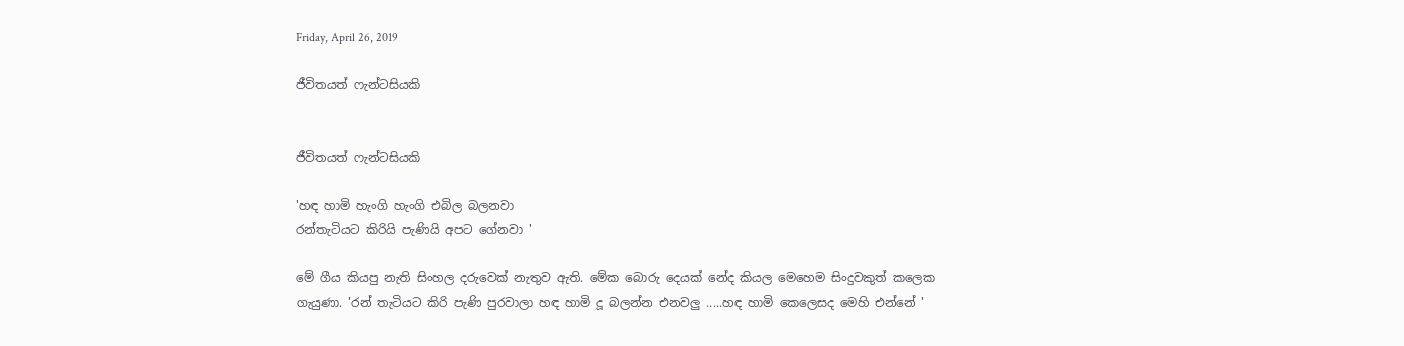Friday, April 26, 2019

ජීවිතයත් ෆැන්ටසියකි


ජීවිතයත් ෆැන්ටසියකි

'හඳ හාමි හැංගි හැංගි එබිල බලනවා
රන්තැටියට කිරියි පැණියි අපට ගේනවා '

මේ ගීය කියපු නැති සිංහල දරුවෙක් නැතුව ඇති. මේක බොරු දෙයක් නේද කියල මෙහෙම සිංදුවකුත් කලෙක ගැයුණා. 'රන් තැටියට කිරි පැණි පුරවාලා හඳ හාමි දූ බලන්න එනවලු .....හඳ හාමි කෙලෙසද මෙහි එන්නේ '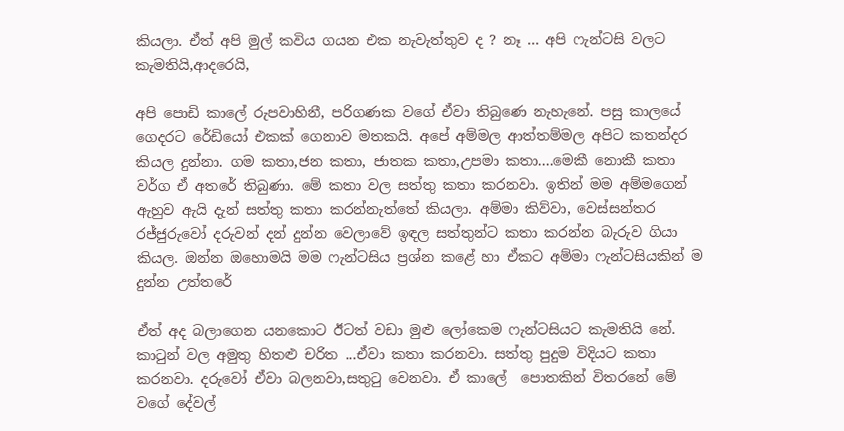කියලා. ඒත් අපි මුල් කවිය ගයන එක නැවැත්තුව ද ? නෑ ... අපි ෆැන්ටසි වලට කැමතියි,ආදරෙයි,

අපි පොඩි කාලේ රුපවාහිනී, පරිගණක වගේ ඒවා තිබුණෙ නැහැනේ. පසු කාලයේ ගෙදරට රේඩියෝ එකක් ගෙනාව මතකයි. අපේ අම්මල ආත්තම්මල අපිට කතන්දර කියල දුන්නා. ගම කතා,ජන කතා, ජාතක කතා,උපමා කතා....මෙකී නොකී කතා වර්ග ඒ අතරේ තිබුණා. මේ කතා වල සත්තු කතා කරනවා. ඉතින් මම අම්මගෙන් ඇහුව ඇයි දැන් සත්තු කතා කරන්නැත්තේ කියලා. අම්මා කිව්වා, වෙස්සන්තර රජ්ජුරුවෝ දරුවන් දන් දුන්න වෙලාවේ ඉඳල සත්තුන්ට කතා කරන්න බැරුව ගියා කියල. ඔන්න ඔහොමයි මම ෆැන්ටසිය ප්‍රශ්න කළේ හා ඒකට අම්මා ෆැන්ටසියකින් ම දුන්න උත්තරේ

ඒත් අද බලාගෙන යනකොට ඊටත් වඩා මුළු ලෝකෙම ෆැන්ටසියට කැමතියි නේ.
කාටුන් වල අමුතු හිතළු චරිත ...ඒවා කතා කරනවා. සත්තු පුදුම විදියට කතා කරනවා. දරුවෝ ඒවා බලනවා,සතුටු වෙනවා. ඒ කාලේ  පොතකින් විතරනේ මේ වගේ දේවල්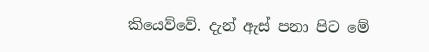කියෙව්වේ. දැන් ඇස් පනා පිට මේ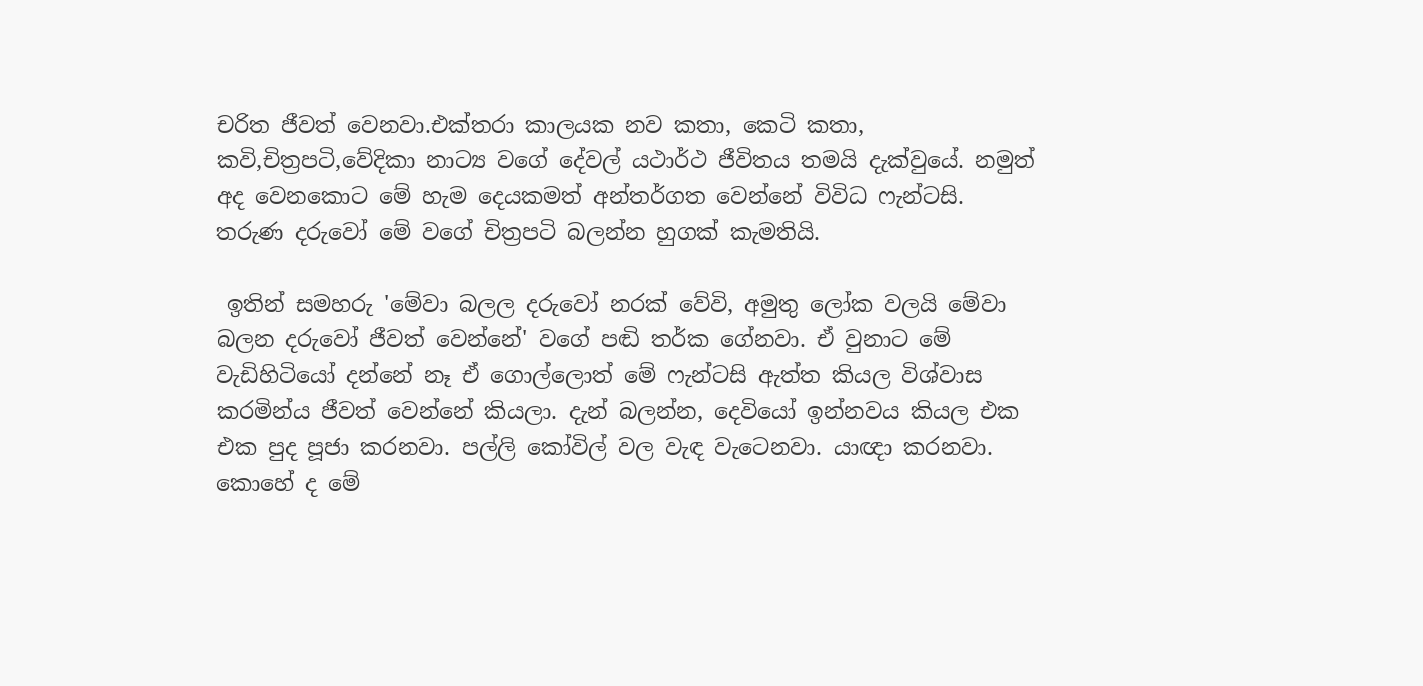චරිත ජීවත් වෙනවා.එක්තරා කාලයක නව කතා, කෙටි කතා, කවි,චිත්‍රපටි,වේදිකා නාට්‍ය වගේ දේවල් යථාර්ථ ජීවිතය තමයි දැක්වුයේ. නමුත් අද වෙනකොට මේ හැම දෙයකමත් අන්තර්ගත වෙන්නේ විවිධ ෆැන්ටසි. තරුණ දරුවෝ මේ වගේ චිත්‍රපටි බලන්න හුගක් කැමතියි.

 ඉතින් සමහරු 'මේවා බලල දරුවෝ නරක් වේවි, අමුතු ලෝක වලයි මේවා බලන දරුවෝ ජීවත් වෙන්නේ' වගේ පඬි තර්ක ගේනවා. ඒ වුනාට මේ වැඩිහිටියෝ දන්නේ නෑ ඒ ගොල්ලොත් මේ ෆැන්ටසි ඇත්ත කියල විශ්වාස කරමින්ය ජීවත් වෙන්නේ කියලා. දැන් බලන්න, දෙවියෝ ඉන්නවය කියල එක එක පුද පූජා කරනවා. පල්ලි කෝවිල් වල වැඳ වැටෙනවා. යාඥා කරනවා. කොහේ ද මේ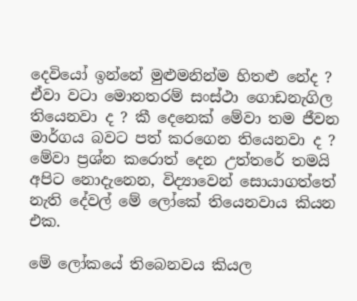දෙවියෝ ඉන්නේ මුළුමනින්ම හිතළු නේද ? ඒවා වටා මොනතරම් සංස්ථා ගොඩනැගිල තියෙනවා ද ? කී දෙනෙක් මේවා තම ජීවන මාර්ගය බවට පත් කරගෙන තියෙනවා ද ? මේවා ප්‍රශ්න කරොත් දෙන උත්තරේ තමයි අපිට නොදැනෙන, විද්‍යාවෙන් සොයාගත්තේ නැති දේවල් මේ ලෝකේ තියෙනවාය කියන එක.

මේ ලෝකයේ තිබෙනවය කියල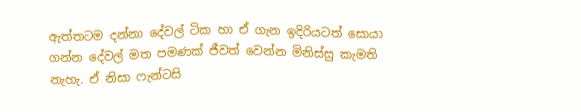ඇත්තටම දන්නා දේවල් ටික හා ඒ ගැන ඉදිරියටත් සොයා ගන්න දේවල් මත පමණක් ජීවත් වෙන්න මිනිස්සු කැමති නැහැ. ඒ නිසා ෆැන්ටසි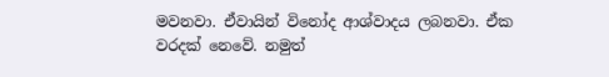මවනවා. ඒවායින් විනෝද ආශ්වාදය ලබනවා. ඒක වරදක් නෙවේ. නමුත්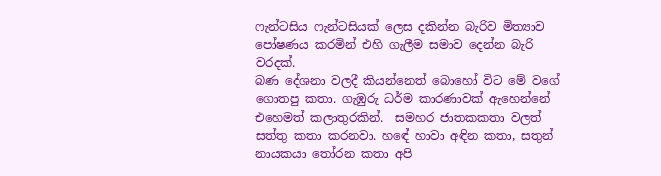ෆැන්ටසිය ෆැන්ටසියක් ලෙස දකින්න බැරිව මිත්‍යාව පෝෂණය කරමින් එහි ගැලීම සමාව දෙන්න බැරි වරදක්.
බණ දේශනා වලදී කියන්නෙත් බොහෝ විට මේ වගේ ගොතපු කතා. ගැඹුරු ධර්ම කාරණාවක් ඇහෙන්නේ එහෙමත් කලාතුරකින්.  සමහර ජාතකකතා වලත් සත්තු කතා කරනවා. හඳේ හාවා අඳින කතා, සතුන් නායකයා තෝරන කතා අපි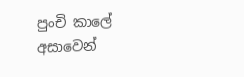පුංචි කාලේ අසාවෙන්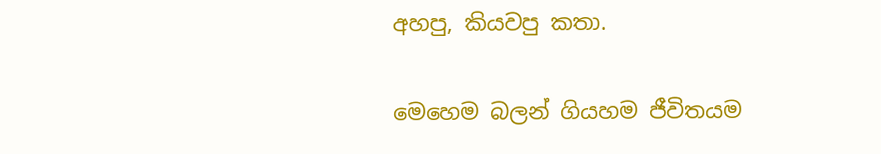අහපු, කියවපු කතා.

මෙහෙම බලන් ගියහම ජීවිතයම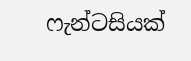ෆැන්ටසියක්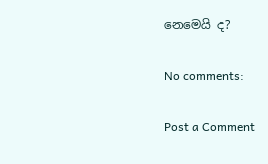නෙමෙයි ද?

No comments:

Post a Comment